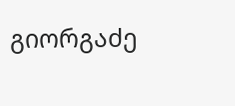გიორგაძე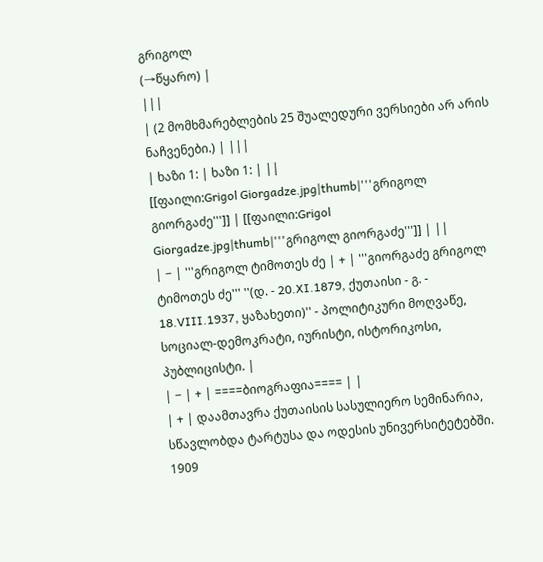გრიგოლ
(→წყარო) |
|||
| (2 მომხმარებლების 25 შუალედური ვერსიები არ არის ნაჩვენები.) | |||
| ხაზი 1: | ხაზი 1: | ||
[[ფაილი:Grigol Giorgadze.jpg|thumb|'''გრიგოლ გიორგაძე''']] | [[ფაილი:Grigol Giorgadze.jpg|thumb|'''გრიგოლ გიორგაძე''']] | ||
| − | '''გრიგოლ ტიმოთეს ძე | + | '''გიორგაძე გრიგოლ ტიმოთეს ძე''' ''(დ. - 20.XI.1879, ქუთაისი - გ. - 18.VIII.1937, ყაზახეთი)'' - პოლიტიკური მოღვაწე, სოციალ-დემოკრატი, იურისტი, ისტორიკოსი, პუბლიცისტი. |
| − | + | ====ბიოგრაფია==== | |
| + | დაამთავრა ქუთაისის სასულიერო სემინარია, სწავლობდა ტარტუსა და ოდესის უნივერსიტეტებში. 1909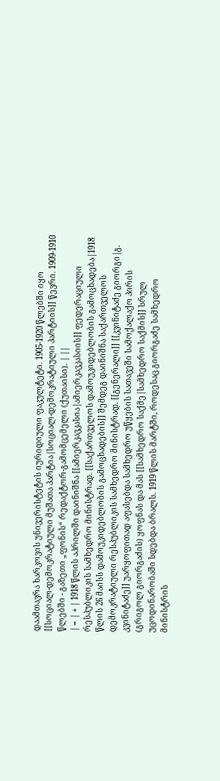დაამთავრა ხარკოვის უნივერისტეტის იურიდიული ფაკულტეტი. 1905-1920 წლებში იყო [[სოციალ-დემოკრატიული მუშათა პარტია|სოციალ-დემოკრატიული პარტიის]] წევრი. 1909-1910 წლებში - გაზეთი „ფონის“ რედაქტორ-გამომცემელი (ქუთაისი). | ||
| − | + | 1918 წლის აპრილში დაინიშნა [[ამიერკავკასია|ამიერკავკასიის]] ფედერაციული რესპუბლიკის სამხედრო მინისტრად. [[საქართველოს დამოუკიდებლობის გამოცხადება|1918 წლის 26 მაისს დამოუკიდებლობის გამოცხადების]] შემდეგ დაინიშნა საქართველოს დემოკრატიული რესპუბლიკის სამხედრო მინისტრად. [[გენერალი]] [[კვინიტაძე გიორგი|გ. კვინიტაძე]] უარყოფითად აფასებდა სამხედრო უწყების სათავეში სამოქალაქო პირის (გრიგოლ გიორგაძის) ყოფნას და მას [[სამხედრო საქმე|სამხედრო საქმის]] სრულ უცოდინარობაში სდებდა ბრალს. 1919 წლის მარტში, როდესაც გიორგაძე სამხედრო მინისტრის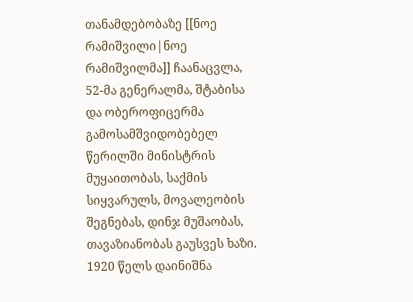თანამდებობაზე [[ნოე რამიშვილი|ნოე რამიშვილმა]] ჩაანაცვლა, 52-მა გენერალმა, შტაბისა და ობეროფიცერმა გამოსამშვიდობებელ წერილში მინისტრის მუყაითობას, საქმის სიყვარულს, მოვალეობის შეგნებას, დინჯ მუშაობას, თავაზიანობას გაუსვეს ხაზი. 1920 წელს დაინიშნა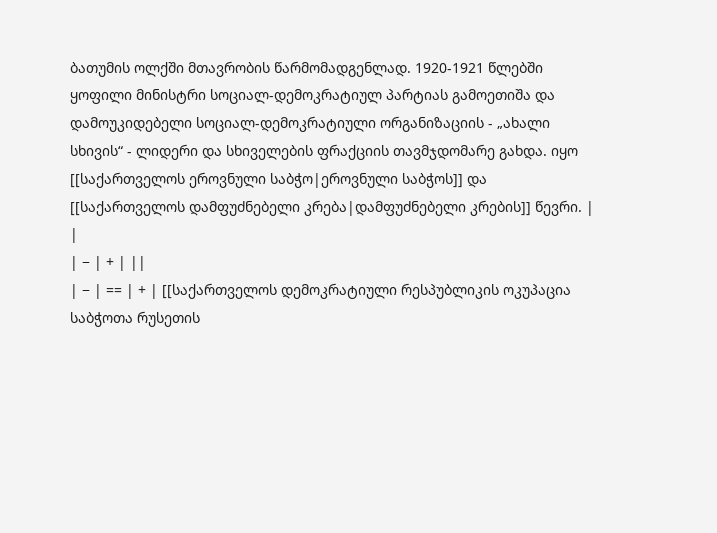ბათუმის ოლქში მთავრობის წარმომადგენლად. 1920-1921 წლებში ყოფილი მინისტრი სოციალ-დემოკრატიულ პარტიას გამოეთიშა და დამოუკიდებელი სოციალ-დემოკრატიული ორგანიზაციის - „ახალი სხივის“ - ლიდერი და სხიველების ფრაქციის თავმჯდომარე გახდა. იყო [[საქართველოს ეროვნული საბჭო|ეროვნული საბჭოს]] და [[საქართველოს დამფუძნებელი კრება|დამფუძნებელი კრების]] წევრი. | |
| − | + | ||
| − | == | + | [[საქართველოს დემოკრატიული რესპუბლიკის ოკუპაცია საბჭოთა რუსეთის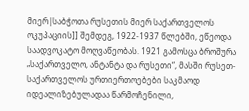მიერ|საბჭოთა რუსეთის მიერ საქართველოს ოკუპაციის]] შემდეგ, 1922-1937 წლებში, ეწეოდა საადვოკატო მოღვაწეობას. 1921 გამოსცა ბროშურა „საქართველო, ანტანტა და რუსეთი“, მასში რუსეთ-საქართველოს ურთიერთოებები საკმაოდ იდეალიზებულადაა წარმოჩენილი,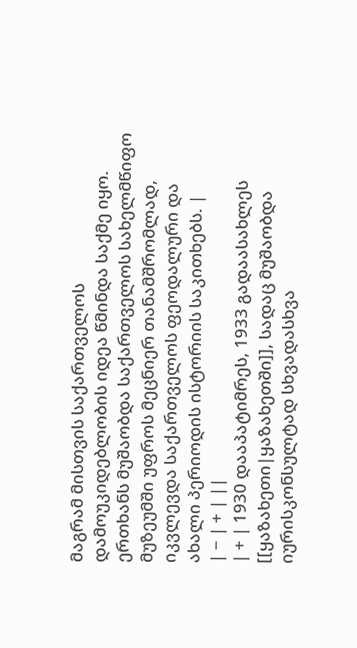მაგრამ მისთვის საქართველოს დამოუკიდებლობის იდეა წმინდა საქმე იყო. ერთხანს მუშაობდა საქართველოს სახელმწიფო მუზეუმში უფროს მეცნიერ თანამშრომლად, იკვლევდა საქართველოს ფეოდალური და ახალი პერიოდის ისტორიის საკითხებს. |
| − | + | ||
| + | 1930 დააპატიმრეს, 1933 გადაასახლეს [[ყაზახეთი|ყაზახეთში]], სადაც მუშაობდა იურისკონსულტად სხვადასხვა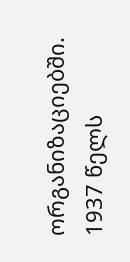ორგანიზაციებში. 1937 წელს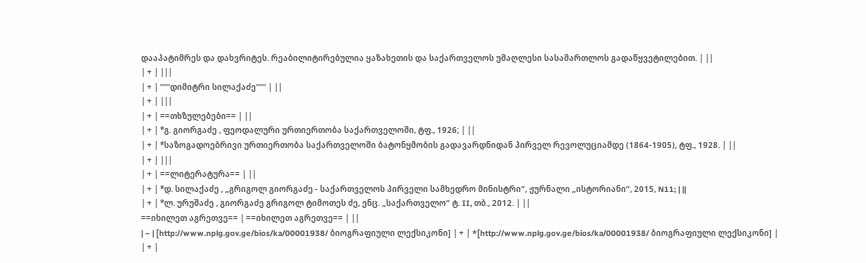დააპატიმრეს და დახვრიტეს. რეაბილიტირებულია ყაზახეთის და საქართველოს უმაღლესი სასამართლოს გადაწყვეტილებით. | ||
| + | |||
| + | '''''დიმიტრი სილაქაძე''''' | ||
| + | |||
| + | ==თხზულებები== | ||
| + | *გ. გიორგაძე , ფეოდალური ურთიერთობა საქართველოში, ტფ., 1926; | ||
| + | *საზოგადოებრივი ურთიერთობა საქართველოში ბატონყმობის გადავარდნიდან პირველ რევოლუციამდე (1864-1905), ტფ., 1928. | ||
| + | |||
| + | ==ლიტერატურა== | ||
| + | *დ. სილაქაძე , „გრიგოლ გიორგაძე - საქართველოს პირველი სამხედრო მინისტრი“, ჟურნალი „ისტორიანი“, 2015, N11; | ||
| + | *ლ. ურუშაძე , გიორგაძე გრიგოლ ტიმოთეს ძე, ენც. „საქართველო“ ტ. II, თბ., 2012. | ||
==იხილეთ აგრეთვე== | ==იხილეთ აგრეთვე== | ||
| − | [http://www.nplg.gov.ge/bios/ka/00001938/ ბიოგრაფიული ლექსიკონი] | + | *[http://www.nplg.gov.ge/bios/ka/00001938/ ბიოგრაფიული ლექსიკონი] |
| + |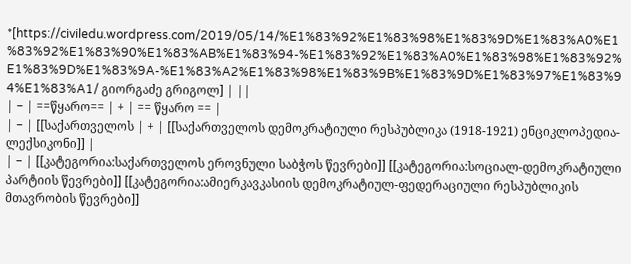*[https://civiledu.wordpress.com/2019/05/14/%E1%83%92%E1%83%98%E1%83%9D%E1%83%A0%E1%83%92%E1%83%90%E1%83%AB%E1%83%94-%E1%83%92%E1%83%A0%E1%83%98%E1%83%92%E1%83%9D%E1%83%9A-%E1%83%A2%E1%83%98%E1%83%9B%E1%83%9D%E1%83%97%E1%83%94%E1%83%A1/ გიორგაძე გრიგოლ] | ||
| − | ==წყარო== | + | == წყარო == |
| − | [[საქართველოს | + | [[საქართველოს დემოკრატიული რესპუბლიკა (1918-1921) ენციკლოპედია-ლექსიკონი]] |
| − | [[კატეგორია:საქართველოს ეროვნული საბჭოს წევრები]] [[კატეგორია:სოციალ-დემოკრატიული პარტიის წევრები]] [[კატეგორია:ამიერკავკასიის დემოკრატიულ-ფედერაციული რესპუბლიკის მთავრობის წევრები]]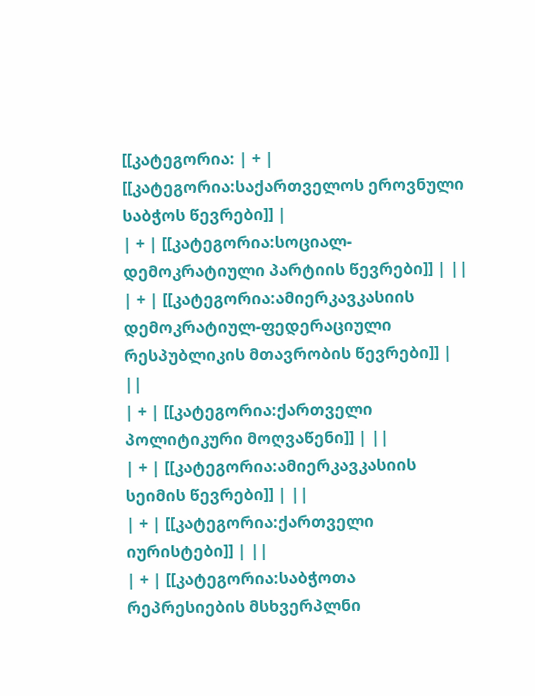[[კატეგორია: | + | [[კატეგორია:საქართველოს ეროვნული საბჭოს წევრები]] |
| + | [[კატეგორია:სოციალ-დემოკრატიული პარტიის წევრები]] | ||
| + | [[კატეგორია:ამიერკავკასიის დემოკრატიულ-ფედერაციული რესპუბლიკის მთავრობის წევრები]] | ||
| + | [[კატეგორია:ქართველი პოლიტიკური მოღვაწენი]] | ||
| + | [[კატეგორია:ამიერკავკასიის სეიმის წევრები]] | ||
| + | [[კატეგორია:ქართველი იურისტები]] | ||
| + | [[კატეგორია:საბჭოთა რეპრესიების მსხვერპლნი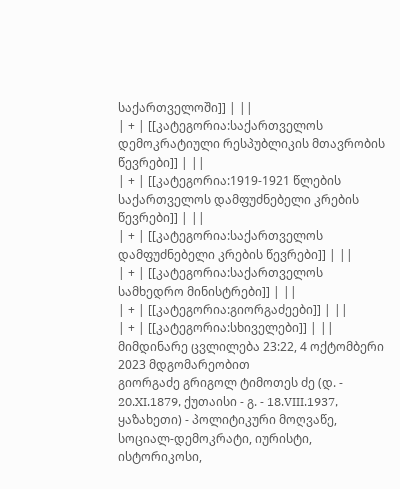საქართველოში]] | ||
| + | [[კატეგორია:საქართველოს დემოკრატიული რესპუბლიკის მთავრობის წევრები]] | ||
| + | [[კატეგორია:1919-1921 წლების საქართველოს დამფუძნებელი კრების წევრები]] | ||
| + | [[კატეგორია:საქართველოს დამფუძნებელი კრების წევრები]] | ||
| + | [[კატეგორია:საქართველოს სამხედრო მინისტრები]] | ||
| + | [[კატეგორია:გიორგაძეები]] | ||
| + | [[კატეგორია:სხიველები]] | ||
მიმდინარე ცვლილება 23:22, 4 ოქტომბერი 2023 მდგომარეობით
გიორგაძე გრიგოლ ტიმოთეს ძე (დ. - 20.XI.1879, ქუთაისი - გ. - 18.VIII.1937, ყაზახეთი) - პოლიტიკური მოღვაწე, სოციალ-დემოკრატი, იურისტი, ისტორიკოსი,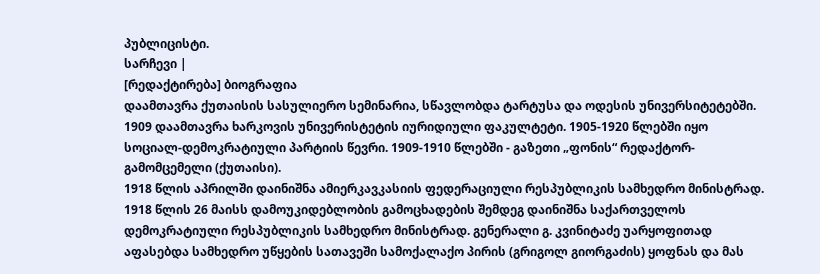პუბლიცისტი.
სარჩევი |
[რედაქტირება] ბიოგრაფია
დაამთავრა ქუთაისის სასულიერო სემინარია, სწავლობდა ტარტუსა და ოდესის უნივერსიტეტებში. 1909 დაამთავრა ხარკოვის უნივერისტეტის იურიდიული ფაკულტეტი. 1905-1920 წლებში იყო სოციალ-დემოკრატიული პარტიის წევრი. 1909-1910 წლებში - გაზეთი „ფონის“ რედაქტორ-გამომცემელი (ქუთაისი).
1918 წლის აპრილში დაინიშნა ამიერკავკასიის ფედერაციული რესპუბლიკის სამხედრო მინისტრად. 1918 წლის 26 მაისს დამოუკიდებლობის გამოცხადების შემდეგ დაინიშნა საქართველოს დემოკრატიული რესპუბლიკის სამხედრო მინისტრად. გენერალი გ. კვინიტაძე უარყოფითად აფასებდა სამხედრო უწყების სათავეში სამოქალაქო პირის (გრიგოლ გიორგაძის) ყოფნას და მას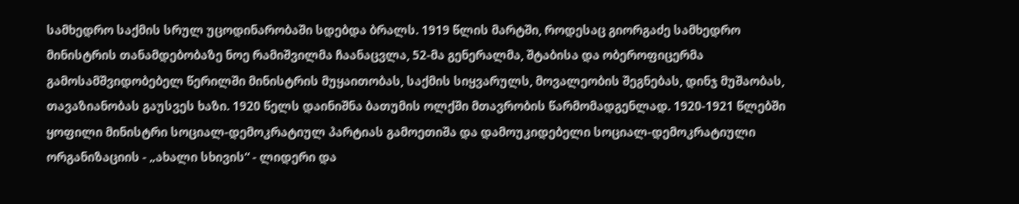სამხედრო საქმის სრულ უცოდინარობაში სდებდა ბრალს. 1919 წლის მარტში, როდესაც გიორგაძე სამხედრო მინისტრის თანამდებობაზე ნოე რამიშვილმა ჩაანაცვლა, 52-მა გენერალმა, შტაბისა და ობეროფიცერმა გამოსამშვიდობებელ წერილში მინისტრის მუყაითობას, საქმის სიყვარულს, მოვალეობის შეგნებას, დინჯ მუშაობას, თავაზიანობას გაუსვეს ხაზი. 1920 წელს დაინიშნა ბათუმის ოლქში მთავრობის წარმომადგენლად. 1920-1921 წლებში ყოფილი მინისტრი სოციალ-დემოკრატიულ პარტიას გამოეთიშა და დამოუკიდებელი სოციალ-დემოკრატიული ორგანიზაციის - „ახალი სხივის“ - ლიდერი და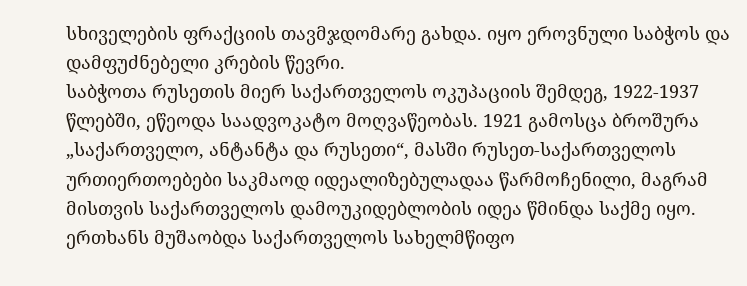სხიველების ფრაქციის თავმჯდომარე გახდა. იყო ეროვნული საბჭოს და დამფუძნებელი კრების წევრი.
საბჭოთა რუსეთის მიერ საქართველოს ოკუპაციის შემდეგ, 1922-1937 წლებში, ეწეოდა საადვოკატო მოღვაწეობას. 1921 გამოსცა ბროშურა „საქართველო, ანტანტა და რუსეთი“, მასში რუსეთ-საქართველოს ურთიერთოებები საკმაოდ იდეალიზებულადაა წარმოჩენილი, მაგრამ მისთვის საქართველოს დამოუკიდებლობის იდეა წმინდა საქმე იყო. ერთხანს მუშაობდა საქართველოს სახელმწიფო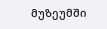მუზეუმში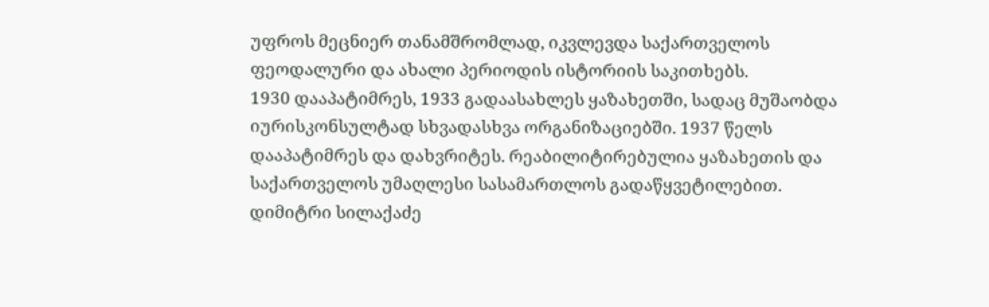უფროს მეცნიერ თანამშრომლად, იკვლევდა საქართველოს ფეოდალური და ახალი პერიოდის ისტორიის საკითხებს.
1930 დააპატიმრეს, 1933 გადაასახლეს ყაზახეთში, სადაც მუშაობდა იურისკონსულტად სხვადასხვა ორგანიზაციებში. 1937 წელს დააპატიმრეს და დახვრიტეს. რეაბილიტირებულია ყაზახეთის და საქართველოს უმაღლესი სასამართლოს გადაწყვეტილებით.
დიმიტრი სილაქაძე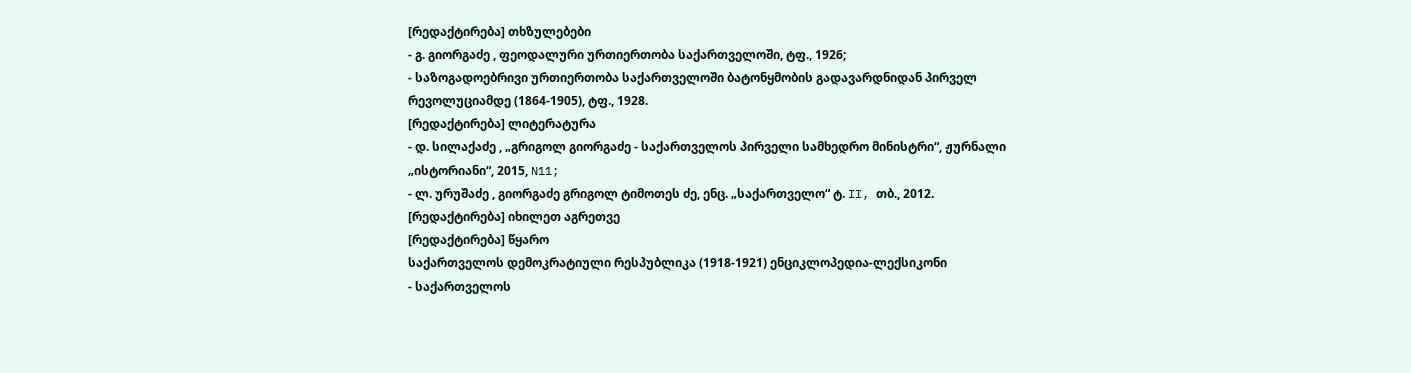[რედაქტირება] თხზულებები
- გ. გიორგაძე , ფეოდალური ურთიერთობა საქართველოში, ტფ., 1926;
- საზოგადოებრივი ურთიერთობა საქართველოში ბატონყმობის გადავარდნიდან პირველ რევოლუციამდე (1864-1905), ტფ., 1928.
[რედაქტირება] ლიტერატურა
- დ. სილაქაძე , „გრიგოლ გიორგაძე - საქართველოს პირველი სამხედრო მინისტრი“, ჟურნალი „ისტორიანი“, 2015, N11;
- ლ. ურუშაძე , გიორგაძე გრიგოლ ტიმოთეს ძე, ენც. „საქართველო“ ტ. II, თბ., 2012.
[რედაქტირება] იხილეთ აგრეთვე
[რედაქტირება] წყარო
საქართველოს დემოკრატიული რესპუბლიკა (1918-1921) ენციკლოპედია-ლექსიკონი
- საქართველოს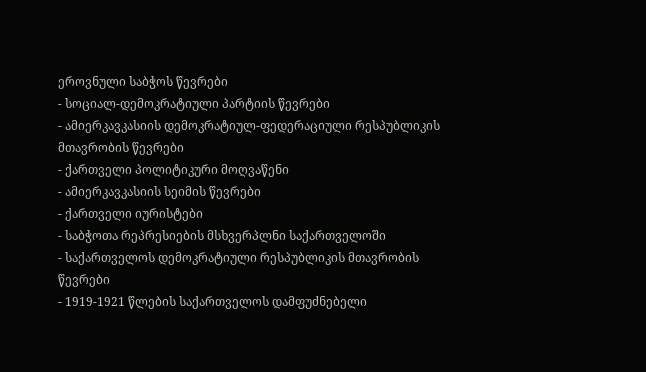ეროვნული საბჭოს წევრები
- სოციალ-დემოკრატიული პარტიის წევრები
- ამიერკავკასიის დემოკრატიულ-ფედერაციული რესპუბლიკის მთავრობის წევრები
- ქართველი პოლიტიკური მოღვაწენი
- ამიერკავკასიის სეიმის წევრები
- ქართველი იურისტები
- საბჭოთა რეპრესიების მსხვერპლნი საქართველოში
- საქართველოს დემოკრატიული რესპუბლიკის მთავრობის წევრები
- 1919-1921 წლების საქართველოს დამფუძნებელი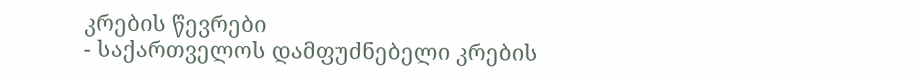კრების წევრები
- საქართველოს დამფუძნებელი კრების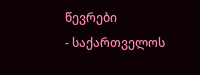წევრები
- საქართველოს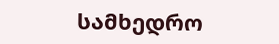სამხედრო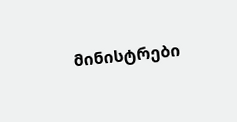მინისტრები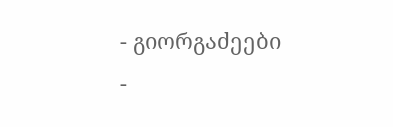- გიორგაძეები
-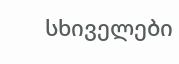სხიველები